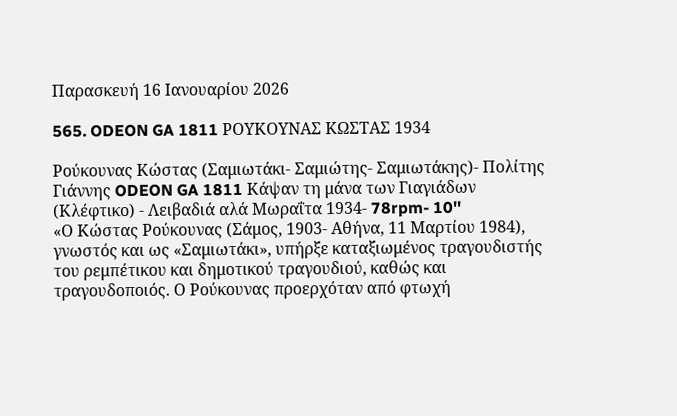Παρασκευή 16 Ιανουαρίου 2026

565. ODEON GA 1811 ΡΟΥΚΟΥΝΑΣ ΚΩΣΤΑΣ 1934

Ρούκουνας Κώστας (Σαμιωτάκι- Σαμιώτης- Σαμιωτάκης)- Πολίτης Γιάννης ODEON GA 1811 Κάψαν τη μάνα των Γιαγιάδων (Κλέφτικο) - Λειβαδιά αλά Μωραΐτα 1934- 78rpm- 10''
«Ο Κώστας Ρούκουνας (Σάμος, 1903- Αθήνα, 11 Μαρτίου 1984), γνωστός και ως «Σαμιωτάκι», υπήρξε καταξιωμένος τραγουδιστής του ρεμπέτικου και δημοτικού τραγουδιού, καθώς και τραγουδοποιός. Ο Ρούκουνας προερχόταν από φτωχή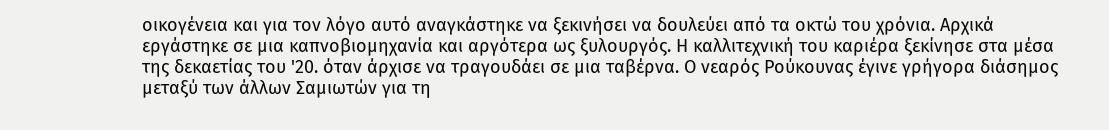οικογένεια και για τον λόγο αυτό αναγκάστηκε να ξεκινήσει να δουλεύει από τα οκτώ του χρόνια. Αρχικά εργάστηκε σε μια καπνοβιομηχανία και αργότερα ως ξυλουργός. Η καλλιτεχνική του καριέρα ξεκίνησε στα μέσα της δεκαετίας του '20. όταν άρχισε να τραγουδάει σε μια ταβέρνα. Ο νεαρός Ρούκουνας έγινε γρήγορα διάσημος μεταξύ των άλλων Σαμιωτών για τη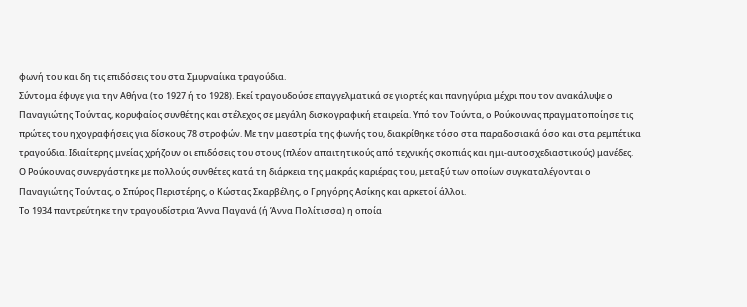φωνή του και δη τις επιδόσεις του στα Σμυρναίικα τραγούδια.
Σύντομα έφυγε για την Αθήνα (το 1927 ή το 1928). Εκεί τραγουδούσε επαγγελματικά σε γιορτές και πανηγύρια μέχρι που τον ανακάλυψε ο Παναγιώτης Τούντας, κορυφαίος συνθέτης και στέλεχος σε μεγάλη δισκογραφική εταιρεία. Υπό τον Τούντα, ο Ρούκουνας πραγματοποίησε τις πρώτες του ηχογραφήσεις για δίσκους 78 στροφών. Με την μαεστρία της φωνής του, διακρίθηκε τόσο στα παραδοσιακά όσο και στα ρεμπέτικα τραγούδια. Ιδιαίτερης μνείας χρήζουν οι επιδόσεις του στους (πλέον απαιτητικούς από τεχνικής σκοπιάς και ημι-αυτοσχεδιαστικούς) μανέδες.
Ο Ρούκουνας συνεργάστηκε με πολλούς συνθέτες κατά τη διάρκεια της μακράς καριέρας του, μεταξύ των οποίων συγκαταλέγονται ο Παναγιώτης Τούντας, ο Σπύρος Περιστέρης, ο Κώστας Σκαρβέλης, ο Γρηγόρης Ασίκης και αρκετοί άλλοι.
Το 1934 παντρεύτηκε την τραγουδίστρια Άννα Παγανά (ή Άννα Πολίτισσα) η οποία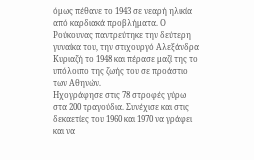όμως πέθανε το 1943 σε νεαρή ηλικία από καρδιακά προβλήματα. Ο Ρούκουνας παντρεύτηκε την δεύτερη γυναίκα του, την στιχουργό Αλεξάνδρα Κυριαζή το 1948 και πέρασε μαζί της το υπόλοιπο της ζωής του σε προάστιο των Αθηνών.
Ηχογράφησε στις 78 στροφές γύρω στα 200 τραγούδια. Συνέχισε και στις δεκαετίες του 1960 και 1970 να γράφει και να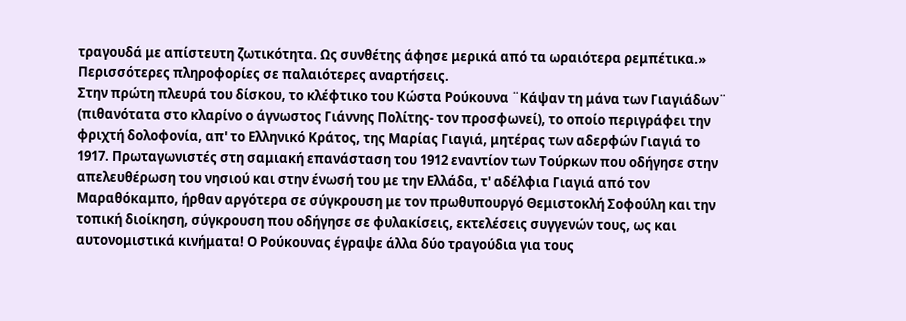τραγουδά με απίστευτη ζωτικότητα. Ως συνθέτης άφησε μερικά από τα ωραιότερα ρεμπέτικα.»  Περισσότερες πληροφορίες σε παλαιότερες αναρτήσεις.
Στην πρώτη πλευρά του δίσκου, το κλέφτικο του Κώστα Ρούκουνα ¨Κάψαν τη μάνα των Γιαγιάδων¨ (πιθανότατα στο κλαρίνο ο άγνωστος Γιάννης Πολίτης- τον προσφωνεί), το οποίο περιγράφει την φριχτή δολοφονία, απ' το Ελληνικό Κράτος, της Μαρίας Γιαγιά, μητέρας των αδερφών Γιαγιά το 1917. Πρωταγωνιστές στη σαμιακή επανάσταση του 1912 εναντίον των Τούρκων που οδήγησε στην απελευθέρωση του νησιού και στην ένωσή του με την Ελλάδα, τ' αδέλφια Γιαγιά από τον Μαραθόκαμπο, ήρθαν αργότερα σε σύγκρουση με τον πρωθυπουργό Θεμιστοκλή Σοφούλη και την τοπική διοίκηση, σύγκρουση που οδήγησε σε φυλακίσεις, εκτελέσεις συγγενών τους, ως και αυτονομιστικά κινήματα! Ο Ρούκουνας έγραψε άλλα δύο τραγούδια για τους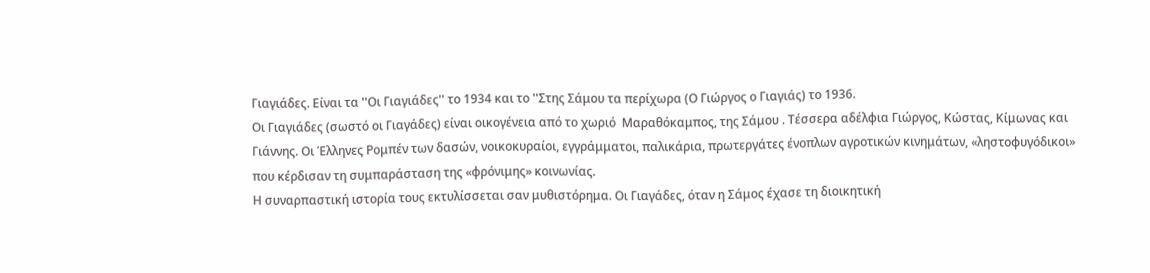Γιαγιάδες. Είναι τα ''Οι Γιαγιάδες'' το 1934 και το ''Στης Σάμου τα περίχωρα (Ο Γιώργος ο Γιαγιάς) το 1936.
Οι Γιαγιάδες (σωστό οι Γιαγάδες) είναι οικογένεια από το χωριό  Μαραθόκαμπος, της Σάμου . Τέσσερα αδέλφια Γιώργος, Κώστας, Κίμωνας και Γιάννης. Οι Έλληνες Ρομπέν των δασών, νοικοκυραίοι, εγγράμματοι, παλικάρια, πρωτεργάτες ένοπλων αγροτικών κινημάτων, «ληστοφυγόδικοι» που κέρδισαν τη συμπαράσταση της «φρόνιμης» κοινωνίας.
Η συναρπαστική ιστορία τους εκτυλίσσεται σαν μυθιστόρημα. Οι Γιαγάδες, όταν η Σάμος έχασε τη διοικητική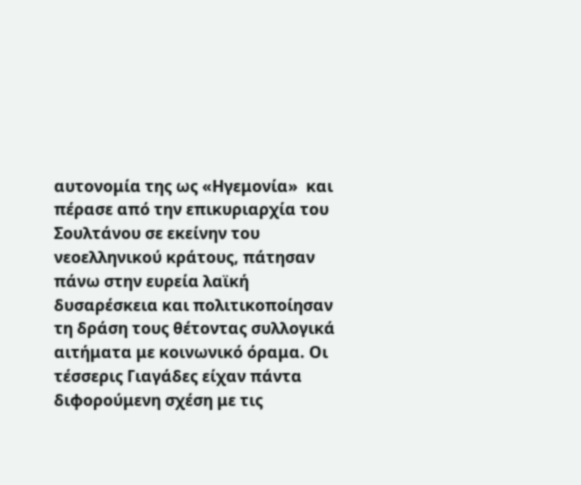αυτονομία της ως «Ηγεμονία»  και πέρασε από την επικυριαρχία του Σουλτάνου σε εκείνην του νεοελληνικού κράτους, πάτησαν πάνω στην ευρεία λαϊκή δυσαρέσκεια και πολιτικοποίησαν τη δράση τους θέτοντας συλλογικά αιτήματα με κοινωνικό όραμα. Οι τέσσερις Γιαγάδες είχαν πάντα διφορούμενη σχέση με τις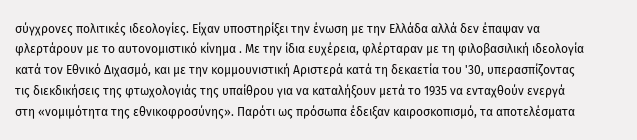σύγχρονες πολιτικές ιδεολογίες. Είχαν υποστηρίξει την ένωση με την Ελλάδα αλλά δεν έπαψαν να φλερτάρουν με το αυτονομιστικό κίνημα . Με την ίδια ευχέρεια, φλέρταραν με τη φιλοβασιλική ιδεολογία κατά τον Εθνικό Διχασμό, και με την κομμουνιστική Αριστερά κατά τη δεκαετία του '30, υπερασπίζοντας τις διεκδικήσεις της φτωχολογιάς της υπαίθρου για να καταλήξουν μετά το 1935 να ενταχθούν ενεργά  στη «νομιμότητα της εθνικοφροσύνης». Παρότι ως πρόσωπα έδειξαν καιροσκοπισμό, τα αποτελέσματα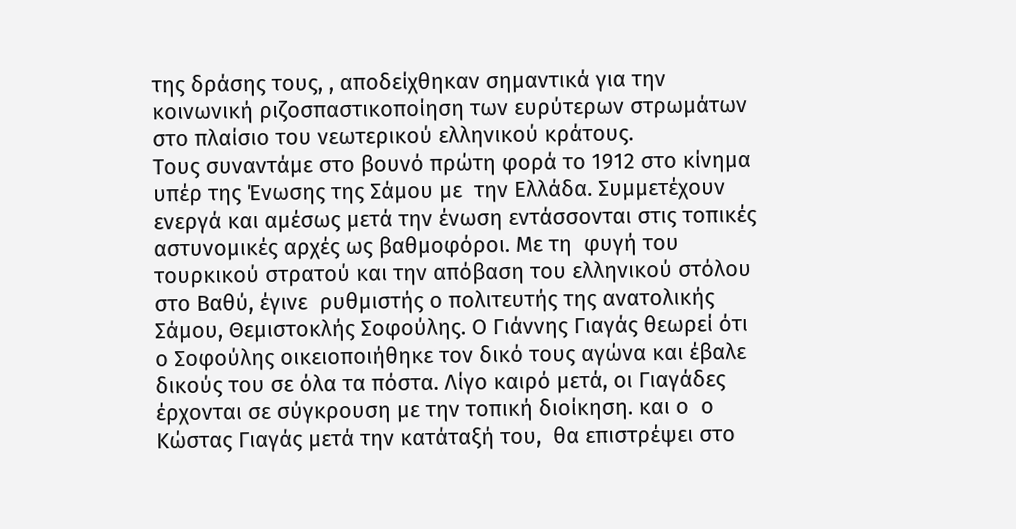της δράσης τους, , αποδείχθηκαν σημαντικά για την κοινωνική ριζοσπαστικοποίηση των ευρύτερων στρωμάτων στο πλαίσιο του νεωτερικού ελληνικού κράτους.
Τους συναντάμε στο βουνό πρώτη φορά το 1912 στο κίνημα υπέρ της Ένωσης της Σάμου με  την Ελλάδα. Συμμετέχουν ενεργά και αμέσως μετά την ένωση εντάσσονται στις τοπικές αστυνομικές αρχές ως βαθμοφόροι. Με τη  φυγή του τουρκικού στρατού και την απόβαση του ελληνικού στόλου στο Βαθύ, έγινε  ρυθμιστής ο πολιτευτής της ανατολικής Σάμου, Θεμιστοκλής Σοφούλης. Ο Γιάννης Γιαγάς θεωρεί ότι ο Σοφούλης οικειοποιήθηκε τον δικό τους αγώνα και έβαλε δικούς του σε όλα τα πόστα. Λίγο καιρό μετά, οι Γιαγάδες έρχονται σε σύγκρουση με την τοπική διοίκηση. και ο  ο Κώστας Γιαγάς μετά την κατάταξή του,  θα επιστρέψει στο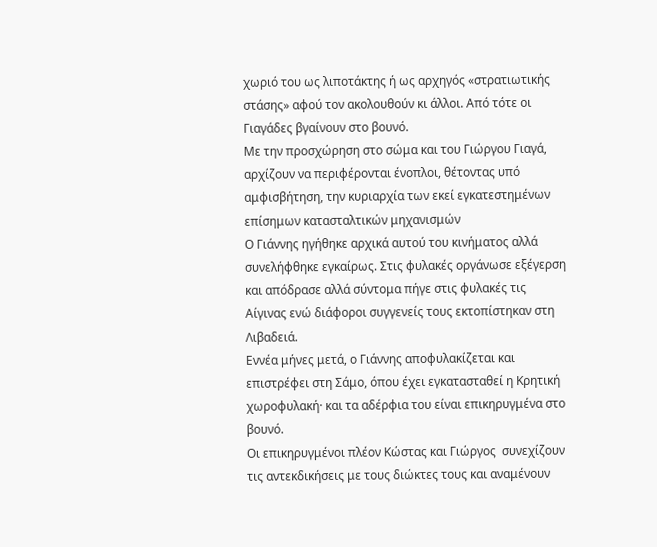χωριό του ως λιποτάκτης ή ως αρχηγός «στρατιωτικής στάσης» αφού τον ακολουθούν κι άλλοι. Από τότε οι Γιαγάδες βγαίνουν στο βουνό.
Με την προσχώρηση στο σώμα και του Γιώργου Γιαγά, αρχίζουν να περιφέρονται ένοπλοι, θέτοντας υπό αμφισβήτηση, την κυριαρχία των εκεί εγκατεστημένων επίσημων κατασταλτικών μηχανισμών
Ο Γιάννης ηγήθηκε αρχικά αυτού του κινήματος αλλά συνελήφθηκε εγκαίρως. Στις φυλακές οργάνωσε εξέγερση και απόδρασε αλλά σύντομα πήγε στις φυλακές τις Αίγινας ενώ διάφοροι συγγενείς τους εκτοπίστηκαν στη Λιβαδειά.
Εννέα μήνες μετά, ο Γιάννης αποφυλακίζεται και επιστρέφει στη Σάμο, όπου έχει εγκατασταθεί η Κρητική χωροφυλακή· και τα αδέρφια του είναι επικηρυγμένα στο βουνό.
Οι επικηρυγμένοι πλέον Κώστας και Γιώργος  συνεχίζουν τις αντεκδικήσεις με τους διώκτες τους και αναμένουν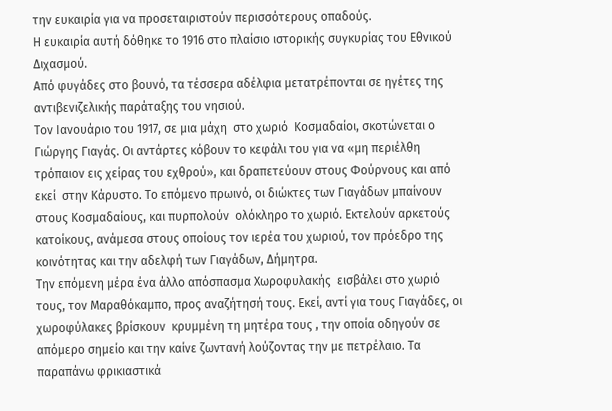την ευκαιρία για να προσεταιριστούν περισσότερους οπαδούς.
Η ευκαιρία αυτή δόθηκε το 1916 στο πλαίσιο ιστορικής συγκυρίας του Εθνικού Διχασμού.
Από φυγάδες στο βουνό, τα τέσσερα αδέλφια μετατρέπονται σε ηγέτες της αντιβενιζελικής παράταξης του νησιού.
Τον Ιανουάριο του 1917, σε μια μάχη  στο χωριό  Κοσμαδαίοι, σκοτώνεται ο Γιώργης Γιαγάς. Οι αντάρτες κόβουν το κεφάλι του για να «μη περιέλθη τρόπαιον εις χείρας του εχθρού», και δραπετεύουν στους Φούρνους και από εκεί  στην Κάρυστο. Το επόμενο πρωινό, οι διώκτες των Γιαγάδων μπαίνουν στους Κοσμαδαίους, και πυρπολούν  ολόκληρο το χωριό. Εκτελούν αρκετούς κατοίκους, ανάμεσα στους οποίους τον ιερέα του χωριού, τον πρόεδρο της κοινότητας και την αδελφή των Γιαγάδων, Δήμητρα.
Την επόμενη μέρα ένα άλλο απόσπασμα Χωροφυλακής  εισβάλει στο χωριό τους, τον Μαραθόκαμπο, προς αναζήτησή τους. Εκεί, αντί για τους Γιαγάδες, οι χωροφύλακες βρίσκουν  κρυμμένη τη μητέρα τους , την οποία οδηγούν σε απόμερο σημείο και την καίνε ζωντανή λούζοντας την με πετρέλαιο. Τα παραπάνω φρικιαστικά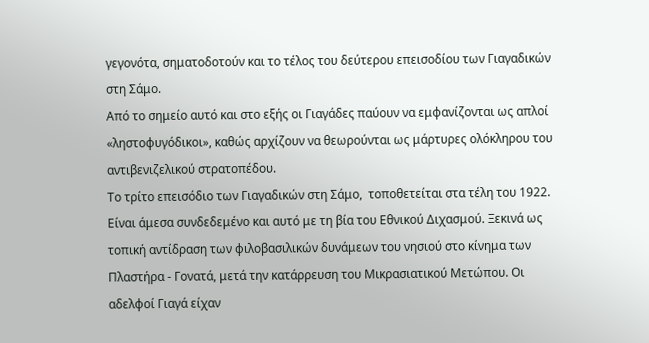γεγονότα, σηματοδοτούν και το τέλος του δεύτερου επεισοδίου των Γιαγαδικών στη Σάμο.
Από το σημείο αυτό και στο εξής οι Γιαγάδες παύουν να εμφανίζονται ως απλοί «ληστοφυγόδικοι», καθώς αρχίζουν να θεωρούνται ως μάρτυρες ολόκληρου του αντιβενιζελικού στρατοπέδου.
Το τρίτο επεισόδιο των Γιαγαδικών στη Σάμο,  τοποθετείται στα τέλη του 1922.
Είναι άμεσα συνδεδεμένο και αυτό με τη βία του Εθνικού Διχασμού. Ξεκινά ως τοπική αντίδραση των φιλοβασιλικών δυνάμεων του νησιού στο κίνημα των Πλαστήρα - Γονατά, μετά την κατάρρευση του Μικρασιατικού Μετώπου. Οι αδελφοί Γιαγά είχαν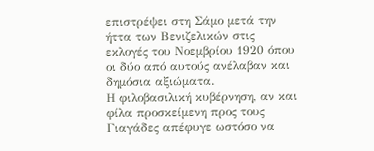επιστρέψει στη Σάμο μετά την ήττα των Βενιζελικών στις εκλογές του Νοεμβρίου 1920 όπου οι δύο από αυτούς ανέλαβαν και δημόσια αξιώματα.
Η φιλοβασιλική κυβέρνηση, αν και φίλα προσκείμενη προς τους Γιαγάδες απέφυγε ωστόσο να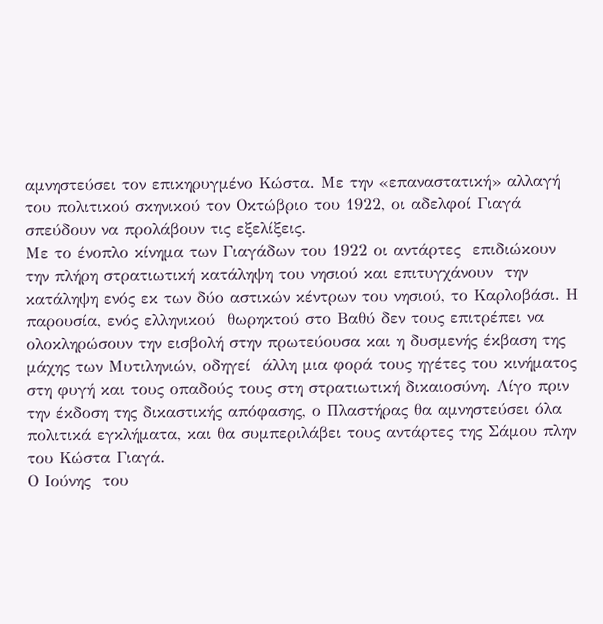αμνηστεύσει τον επικηρυγμένο Κώστα. Με την «επαναστατική» αλλαγή του πολιτικού σκηνικού τον Οκτώβριο του 1922, οι αδελφοί Γιαγά σπεύδουν να προλάβουν τις εξελίξεις.
Με το ένοπλο κίνημα των Γιαγάδων του 1922 οι αντάρτες  επιδιώκουν την πλήρη στρατιωτική κατάληψη του νησιού και επιτυγχάνουν  την κατάληψη ενός εκ των δύο αστικών κέντρων του νησιού, το Καρλοβάσι. Η παρουσία, ενός ελληνικού  θωρηκτού στο Βαθύ δεν τους επιτρέπει να ολοκληρώσουν την εισβολή στην πρωτεύουσα και η δυσμενής έκβαση της  μάχης των Μυτιληνιών, οδηγεί  άλλη μια φορά τους ηγέτες του κινήματος στη φυγή και τους οπαδούς τους στη στρατιωτική δικαιοσύνη. Λίγο πριν την έκδοση της δικαστικής απόφασης, ο Πλαστήρας θα αμνηστεύσει όλα πολιτικά εγκλήματα, και θα συμπεριλάβει τους αντάρτες της Σάμου πλην του Κώστα Γιαγά.
Ο Ιούνης  του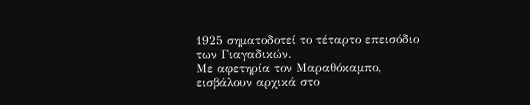1925 σηματοδοτεί το τέταρτο επεισόδιο των Γιαγαδικών.
Με αφετηρία τον Μαραθόκαμπο,  εισβάλουν αρχικά στο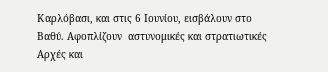Καρλόβασι, και στις 6 Ιουνίου, εισβάλουν στο Βαθύ. Αφοπλίζουν  αστυνομικές και στρατιωτικές Αρχές και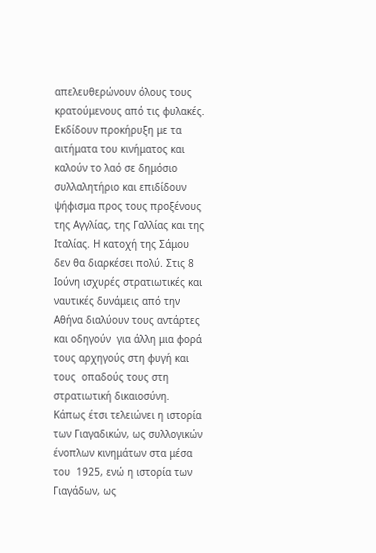απελευθερώνουν όλους τους κρατούμενους από τις φυλακές. Εκδίδουν προκήρυξη με τα αιτήματα του κινήματος και καλούν το λαό σε δημόσιο συλλαλητήριο και επιδίδουν ψήφισμα προς τους προξένους της Αγγλίας, της Γαλλίας και της Ιταλίας. Η κατοχή της Σάμου δεν θα διαρκέσει πολύ. Στις 8 Ιούνη ισχυρές στρατιωτικές και ναυτικές δυνάμεις από την Αθήνα διαλύουν τους αντάρτες και οδηγούν  για άλλη μια φορά τους αρχηγούς στη φυγή και τους  οπαδούς τους στη στρατιωτική δικαιοσύνη.
Κάπως έτσι τελειώνει η ιστορία των Γιαγαδικών, ως συλλογικών ένοπλων κινημάτων στα μέσα του  1925, ενώ η ιστορία των Γιαγάδων, ως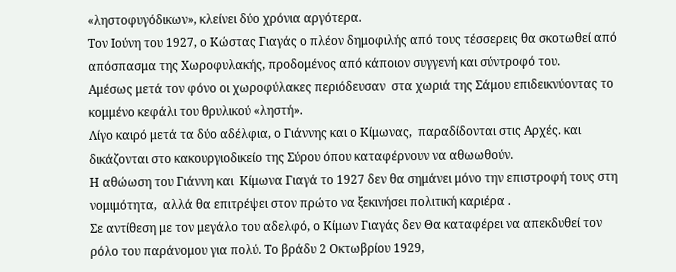«ληστοφυγόδικων», κλείνει δύο χρόνια αργότερα.
Τον Ιούνη του 1927, ο Κώστας Γιαγάς ο πλέον δημοφιλής από τους τέσσερεις θα σκοτωθεί από απόσπασμα της Χωροφυλακής, προδομένος από κάποιον συγγενή και σύντροφό του.
Αμέσως μετά τον φόνο οι χωροφύλακες περιόδευσαν  στα χωριά της Σάμου επιδεικνύοντας το κομμένο κεφάλι του θρυλικού «ληστή».
Λίγο καιρό μετά τα δύο αδέλφια, ο Γιάννης και ο Κίμωνας,  παραδίδονται στις Αρχές. και δικάζονται στο κακουργιοδικείο της Σύρου όπου καταφέρνουν να αθωωθούν.
Η αθώωση του Γιάννη και  Κίμωνα Γιαγά το 1927 δεν θα σημάνει μόνο την επιστροφή τους στη νομιμότητα,  αλλά θα επιτρέψει στον πρώτο να ξεκινήσει πολιτική καριέρα .
Σε αντίθεση με τον μεγάλο του αδελφό, ο Κίμων Γιαγάς δεν Θα καταφέρει να απεκδυθεί τον ρόλο του παράνομου για πολύ. Το βράδυ 2 Οκτωβρίου 1929,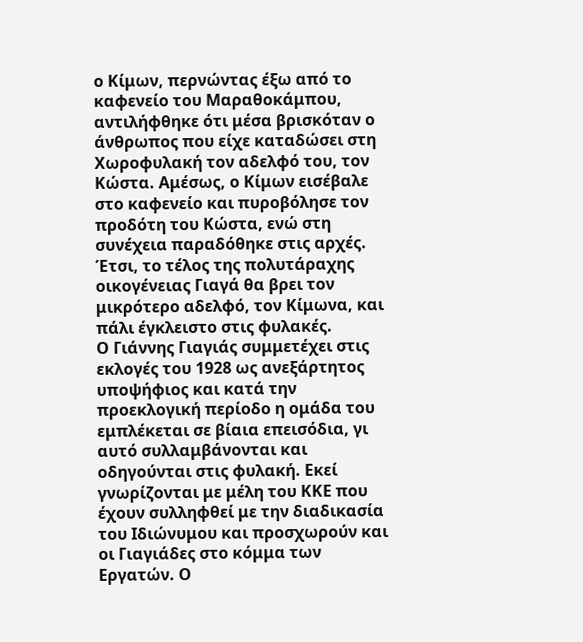ο Κίμων, περνώντας έξω από το καφενείο του Μαραθοκάμπου, αντιλήφθηκε ότι μέσα βρισκόταν ο άνθρωπος που είχε καταδώσει στη Χωροφυλακή τον αδελφό του, τον Κώστα. Αμέσως, ο Κίμων εισέβαλε στο καφενείο και πυροβόλησε τον προδότη του Κώστα, ενώ στη συνέχεια παραδόθηκε στις αρχές. Έτσι, το τέλος της πολυτάραχης οικογένειας Γιαγά θα βρει τον μικρότερο αδελφό, τον Κίμωνα, και πάλι έγκλειστο στις φυλακές.
Ο Γιάννης Γιαγιάς συμμετέχει στις εκλογές του 1928 ως ανεξάρτητος υποψήφιος και κατά την προεκλογική περίοδο η ομάδα του εμπλέκεται σε βίαια επεισόδια, γι αυτό συλλαμβάνονται και οδηγούνται στις φυλακή. Εκεί γνωρίζονται με μέλη του ΚΚΕ που έχουν συλληφθεί με την διαδικασία του Ιδιώνυμου και προσχωρούν και οι Γιαγιάδες στο κόμμα των Εργατών. Ο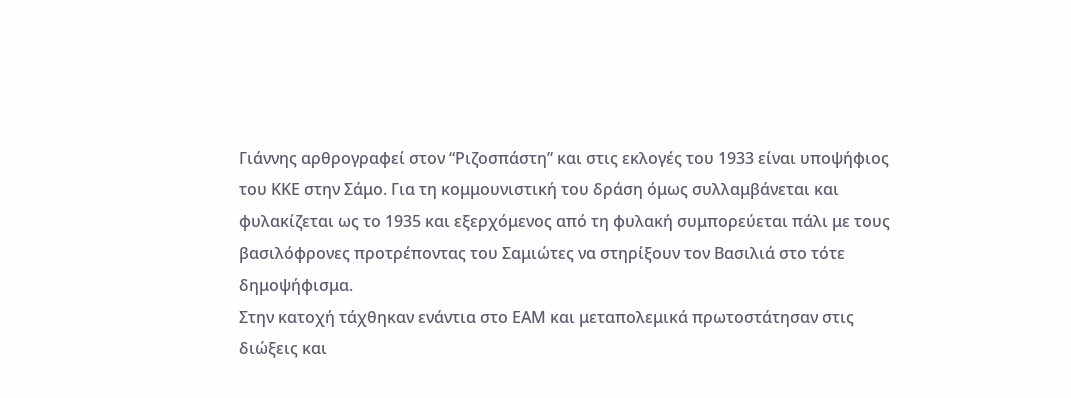Γιάννης αρθρογραφεί στον “Ριζοσπάστη” και στις εκλογές του 1933 είναι υποψήφιος του ΚΚΕ στην Σάμο. Για τη κομμουνιστική του δράση όμως συλλαμβάνεται και φυλακίζεται ως το 1935 και εξερχόμενος από τη φυλακή συμπορεύεται πάλι με τους βασιλόφρονες προτρέποντας του Σαμιώτες να στηρίξουν τον Βασιλιά στο τότε δημοψήφισμα.
Στην κατοχή τάχθηκαν ενάντια στο ΕΑΜ και μεταπολεμικά πρωτοστάτησαν στις διώξεις και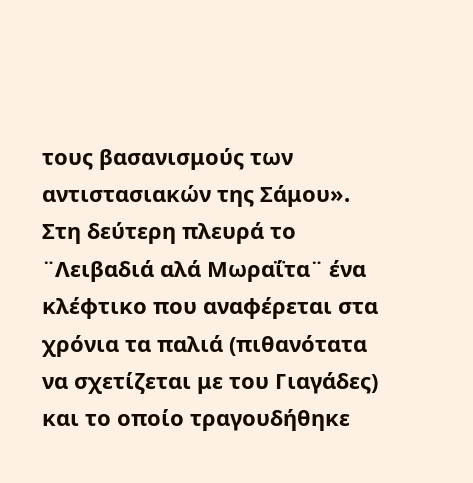τους βασανισμούς των αντιστασιακών της Σάμου».
Στη δεύτερη πλευρά το ¨Λειβαδιά αλά Μωραΐτα¨ ένα κλέφτικο που αναφέρεται στα χρόνια τα παλιά (πιθανότατα να σχετίζεται με του Γιαγάδες) και το οποίο τραγουδήθηκε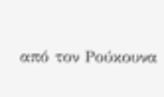από τον Ρούκουνα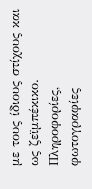με τους ίδιους στίχους και ως ζεϊμπέκικο.
Πληροφορίες, φωτογραφίες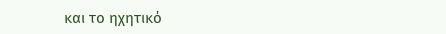και το ηχητικό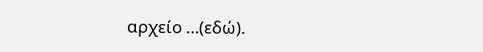αρχείο …(εδώ).